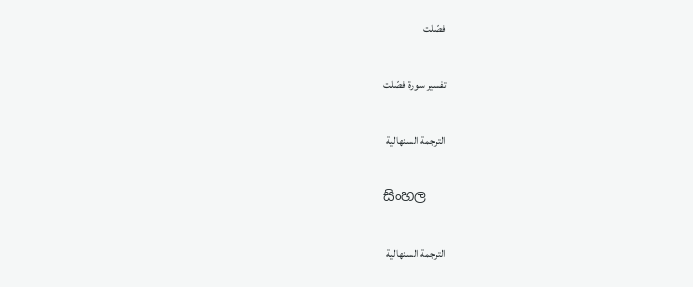فصّلت

تفسير سورة فصّلت

الترجمة السنهالية

සිංහල

الترجمة السنهالية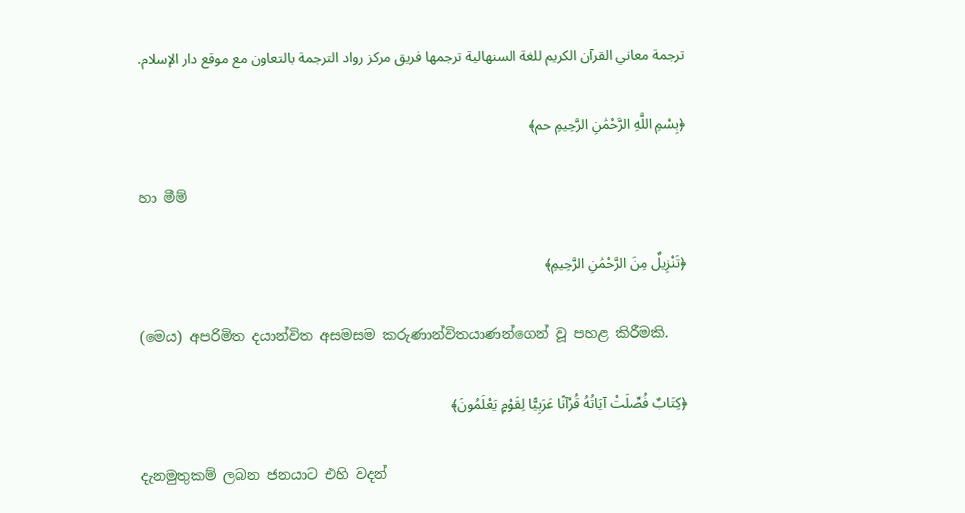ترجمة معاني القرآن الكريم للغة السنهالية ترجمها فريق مركز رواد الترجمة بالتعاون مع موقع دار الإسلام.

﴿بِسْمِ اللَّهِ الرَّحْمَٰنِ الرَّحِيمِ حم﴾

හා මීම්

﴿تَنْزِيلٌ مِنَ الرَّحْمَٰنِ الرَّحِيمِ﴾

(මෙය) අපරිමිත දයාන්විත අසමසම කරුණාන්විතයාණන්ගෙන් වූ පහළ කිරීමකි.

﴿كِتَابٌ فُصِّلَتْ آيَاتُهُ قُرْآنًا عَرَبِيًّا لِقَوْمٍ يَعْلَمُونَ﴾

දැනමුතුකම් ලබන ජනයාට එහි වදන්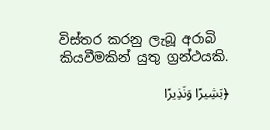විස්තර කරනු ලැබූ අරාබි කියවීමකින් යුතු ග්‍රන්ථයකි.

﴿بَشِيرًا وَنَذِيرًا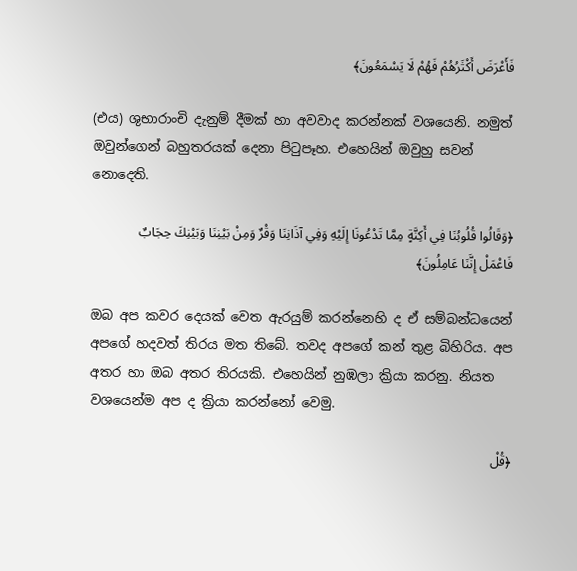فَأَعْرَضَ أَكْثَرُهُمْ فَهُمْ لَا يَسْمَعُونَ﴾

(එය) ශුභාරාංචි දැනුම් දීමක් හා අවවාද කරන්නක් වශයෙනි. නමුත් ඔවුන්ගෙන් බහුතරයක් දෙනා පිටුපෑහ. එහෙයින් ඔවුහු සවන් නොදෙති.

﴿وَقَالُوا قُلُوبُنَا فِي أَكِنَّةٍ مِمَّا تَدْعُونَا إِلَيْهِ وَفِي آذَانِنَا وَقْرٌ وَمِنْ بَيْنِنَا وَبَيْنِكَ حِجَابٌ فَاعْمَلْ إِنَّنَا عَامِلُونَ﴾

ඔබ අප කවර දෙයක් වෙත ඇරයුම් කරන්නෙහි ද ඒ සම්බන්ධයෙන් අපගේ හදවත් තිරය මත තිබේ. තවද අපගේ කන් තුළ බිහිරිය. අප අතර හා ඔබ අතර තිරයකි. එහෙයින් නුඹලා ක්‍රියා කරනු. නියත වශයෙන්ම අප ද ක්‍රියා කරන්නෝ වෙමු.

﴿قُلْ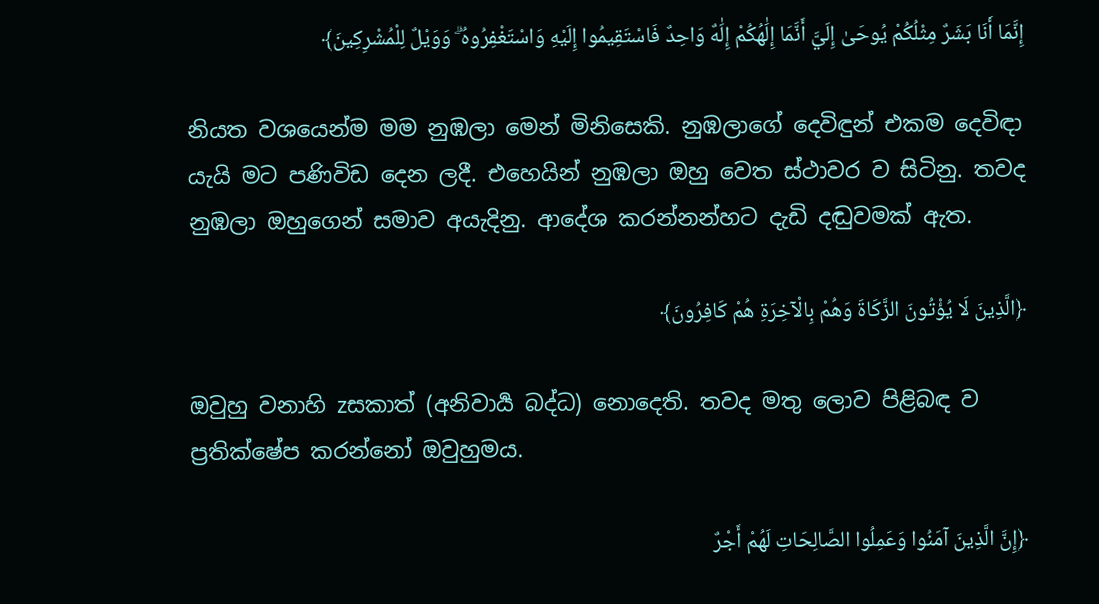إِنَّمَا أَنَا بَشَرٌ مِثْلُكُمْ يُوحَىٰ إِلَيَّ أَنَّمَا إِلَٰهُكُمْ إِلَٰهٌ وَاحِدٌ فَاسْتَقِيمُوا إِلَيْهِ وَاسْتَغْفِرُوهُ ۗ وَوَيْلٌ لِلْمُشْرِكِينَ﴾

නියත වශයෙන්ම මම නුඹලා මෙන් මිනිසෙකි. නුඹලාගේ දෙවිඳුන් එකම දෙවිඳා යැයි මට පණිවිඩ දෙන ලදී. එහෙයින් නුඹලා ඔහු වෙත ස්ථාවර ව සිටිනු. තවද නුඹලා ඔහුගෙන් සමාව අයැදිනු. ආදේශ කරන්නන්හට දැඩි දඬුවමක් ඇත.

﴿الَّذِينَ لَا يُؤْتُونَ الزَّكَاةَ وَهُمْ بِالْآخِرَةِ هُمْ كَافِرُونَ﴾

ඔවුහු වනාහි zසකාත් (අනිවාර්‍ය බද්ධ) නොදෙති. තවද මතු ලොව පිළිබඳ ව ප්‍රතික්ෂේප කරන්නෝ ඔවුහුමය.

﴿إِنَّ الَّذِينَ آمَنُوا وَعَمِلُوا الصَّالِحَاتِ لَهُمْ أَجْرٌ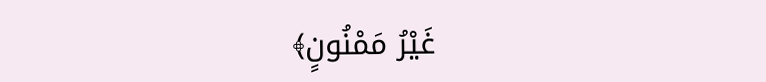غَيْرُ مَمْنُونٍ﴾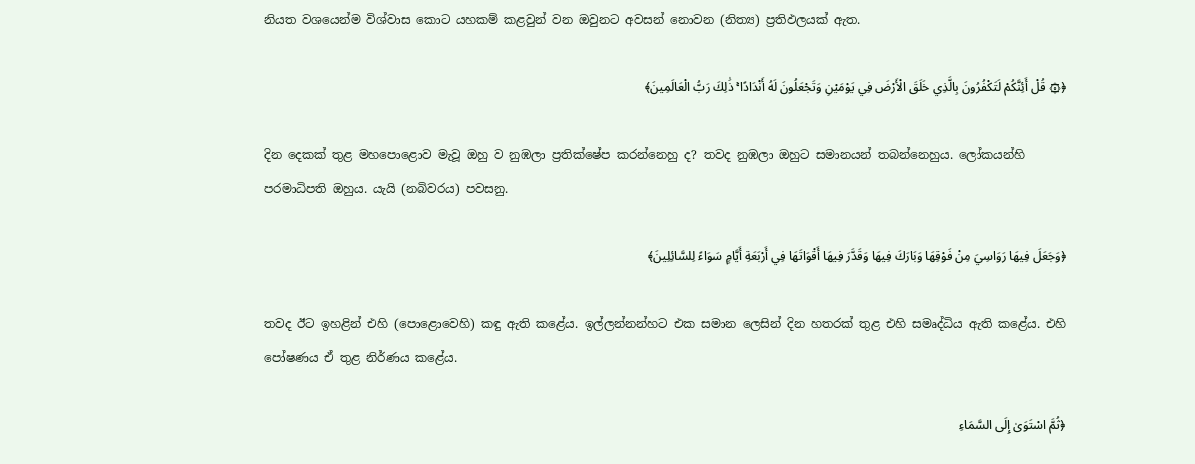නියත වශයෙන්ම විශ්වාස කොට යහකම් කළවුන් වන ඔවුනට අවසන් නොවන (නිත්‍ය) ප්‍රතිඵලයක් ඇත.

﴿۞ قُلْ أَئِنَّكُمْ لَتَكْفُرُونَ بِالَّذِي خَلَقَ الْأَرْضَ فِي يَوْمَيْنِ وَتَجْعَلُونَ لَهُ أَنْدَادًا ۚ ذَٰلِكَ رَبُّ الْعَالَمِينَ﴾

දින දෙකක් තුළ මහපොළොව මැවූ ඔහු ව නුඹලා ප්‍රතික්ෂේප කරන්නෙහු ද? තවද නුඹලා ඔහුට සමානයන් තබන්නෙහුය. ලෝකයන්හි පරමාධිපති ඔහුය. යැයි (නබිවරය) පවසනු.

﴿وَجَعَلَ فِيهَا رَوَاسِيَ مِنْ فَوْقِهَا وَبَارَكَ فِيهَا وَقَدَّرَ فِيهَا أَقْوَاتَهَا فِي أَرْبَعَةِ أَيَّامٍ سَوَاءً لِلسَّائِلِينَ﴾

තවද ඊට ඉහළින් එහි (පොළොවෙහි) කඳු ඇති කළේය. ඉල්ලන්නන්හට එක සමාන ලෙසින් දින හතරක් තුළ එහි සමෘද්ධිය ඇති කළේය. එහි පෝෂණය ඒ තුළ නිර්ණය කළේය.

﴿ثُمَّ اسْتَوَىٰ إِلَى السَّمَاءِ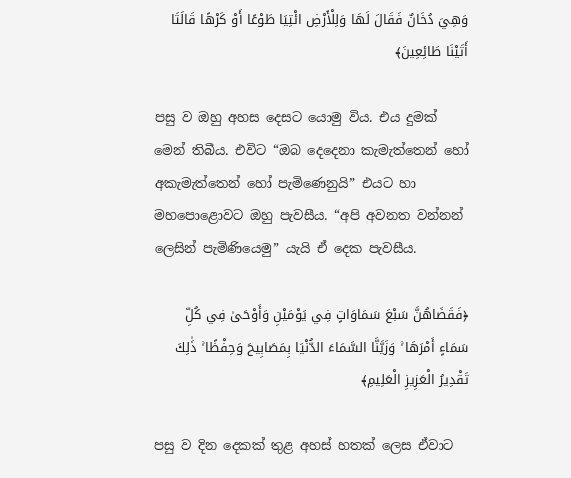وَهِيَ دُخَانٌ فَقَالَ لَهَا وَلِلْأَرْضِ ائْتِيَا طَوْعًا أَوْ كَرْهًا قَالَتَا أَتَيْنَا طَائِعِينَ﴾

පසු ව ඔහු අහස දෙසට යොමු විය. එය දුමක් මෙන් තිබීය. එවිට “ඔබ දෙදෙනා කැමැත්තෙන් හෝ අකැමැත්තෙන් හෝ පැමිණෙනුයි” එයට හා මහපොළොවට ඔහු පැවසීය. “අපි අවනත වන්නන් ලෙසින් පැමිණියෙමු” යැයි ඒ දෙක පැවසීය.

﴿فَقَضَاهُنَّ سَبْعَ سَمَاوَاتٍ فِي يَوْمَيْنِ وَأَوْحَىٰ فِي كُلِّ سَمَاءٍ أَمْرَهَا ۚ وَزَيَّنَّا السَّمَاءَ الدُّنْيَا بِمَصَابِيحَ وَحِفْظًا ۚ ذَٰلِكَ تَقْدِيرُ الْعَزِيزِ الْعَلِيمِ﴾

පසු ව දින දෙකක් තුළ අහස් හතක් ලෙස ඒවාට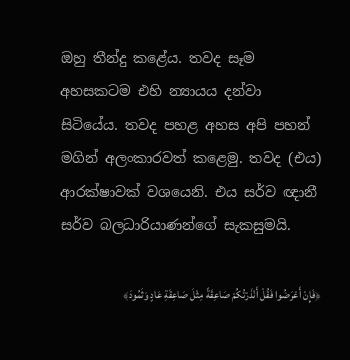ඔහු තීන්දු කළේය. තවද සෑම අහසකටම එහි න්‍යායය දන්වා සිටියේය. තවද පහළ අහස අපි පහන් මගින් අලංකාරවත් කළෙමු. තවද (එය) ආරක්ෂාවක් වශයෙනි. එය සර්ව ඥානී සර්ව බලධාරියාණන්ගේ සැකසුමයි.

﴿فَإِنْ أَعْرَضُوا فَقُلْ أَنْذَرْتُكُمْ صَاعِقَةً مِثْلَ صَاعِقَةِ عَادٍ وَثَمُودَ﴾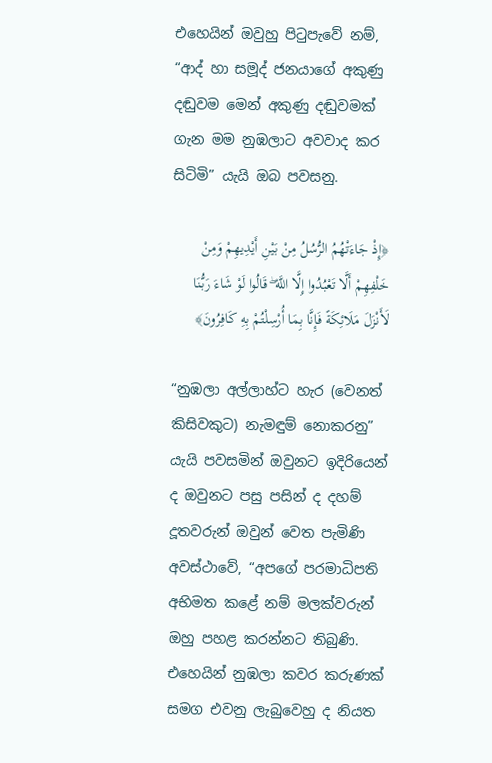එහෙයින් ඔවුහු පිටුපැවේ නම්, “ආද් හා සමූද් ජනයාගේ අකුණු දඬුවම මෙන් අකුණු දඬුවමක් ගැන මම නුඹලාට අවවාද කර සිටිමි” යැයි ඔබ පවසනු.

﴿إِذْ جَاءَتْهُمُ الرُّسُلُ مِنْ بَيْنِ أَيْدِيهِمْ وَمِنْ خَلْفِهِمْ أَلَّا تَعْبُدُوا إِلَّا اللَّهَ ۖ قَالُوا لَوْ شَاءَ رَبُّنَا لَأَنْزَلَ مَلَائِكَةً فَإِنَّا بِمَا أُرْسِلْتُمْ بِهِ كَافِرُونَ﴾

“නුඹලා අල්ලාහ්ට හැර (වෙනත් කිසිවකුට) නැමඳුම් නොකරනු” යැයි පවසමින් ඔවුනට ඉදිරියෙන් ද ඔවුනට පසු පසින් ද දහම් දූතවරුන් ඔවුන් වෙත පැමිණි අවස්ථාවේ, “අපගේ පරමාධිපති අභිමත කළේ නම් මලක්වරුන් ඔහු පහළ කරන්නට තිබුණි.
එහෙයින් නුඹලා කවර කරුණක් සමග එවනු ලැබුවෙහු ද නියත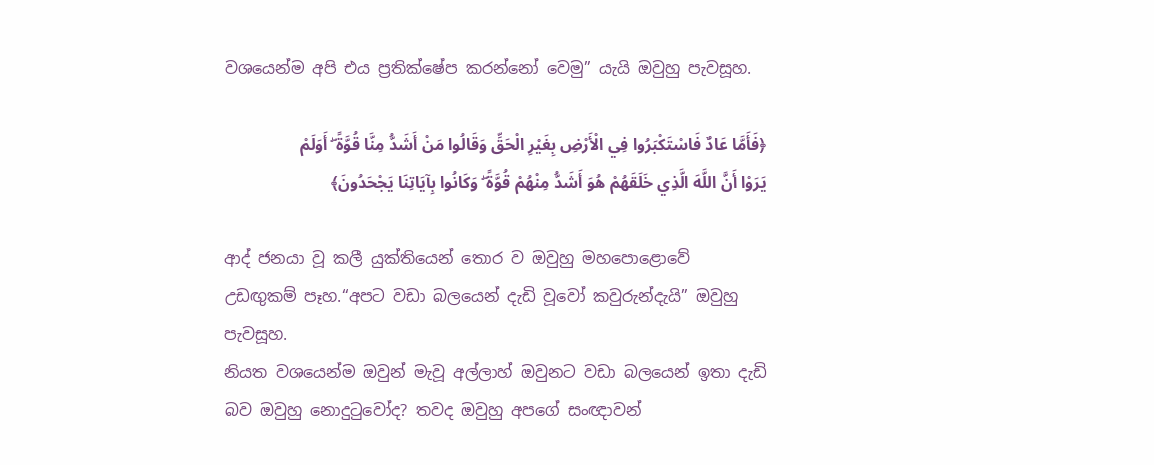වශයෙන්ම අපි එය ප්‍රතික්ෂේප කරන්නෝ වෙමු” යැයි ඔවුහු පැවසූහ.

﴿فَأَمَّا عَادٌ فَاسْتَكْبَرُوا فِي الْأَرْضِ بِغَيْرِ الْحَقِّ وَقَالُوا مَنْ أَشَدُّ مِنَّا قُوَّةً ۖ أَوَلَمْ يَرَوْا أَنَّ اللَّهَ الَّذِي خَلَقَهُمْ هُوَ أَشَدُّ مِنْهُمْ قُوَّةً ۖ وَكَانُوا بِآيَاتِنَا يَجْحَدُونَ﴾

ආද් ජනයා වූ කලී යුක්තියෙන් තොර ව ඔවුහු මහපොළොවේ උඩඟුකම් පෑහ.“අපට වඩා බලයෙන් දැඩි වූවෝ කවුරුන්දැයි” ඔවුහු පැවසූහ.
නියත වශයෙන්ම ඔවුන් මැවූ අල්ලාහ් ඔවුනට වඩා බලයෙන් ඉතා දැඩි බව ඔවුහු නොදුටුවෝද? තවද ඔවුහු අපගේ සංඥාවන්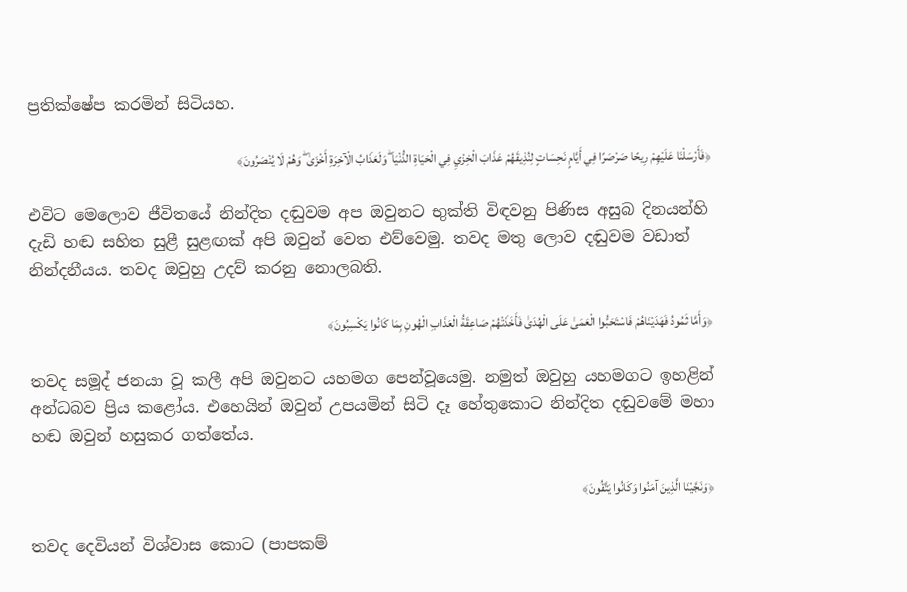ප්‍රතික්ෂේප කරමින් සිටියහ.

﴿فَأَرْسَلْنَا عَلَيْهِمْ رِيحًا صَرْصَرًا فِي أَيَّامٍ نَحِسَاتٍ لِنُذِيقَهُمْ عَذَابَ الْخِزْيِ فِي الْحَيَاةِ الدُّنْيَا ۖ وَلَعَذَابُ الْآخِرَةِ أَخْزَىٰ ۖ وَهُمْ لَا يُنْصَرُونَ﴾

එවිට මෙලොව ජීවිතයේ නින්දිත දඬුවම අප ඔවුනට භුක්ති විඳවනු පිණිස අසුබ දිනයන්හි දැඩි හඬ සහිත සුළී සුළඟක් අපි ඔවුන් වෙත එව්වෙමු. තවද මතු ලොව දඬුවම වඩාත් නින්දනීයය. තවද ඔවුහු උදව් කරනු නොලබති.

﴿وَأَمَّا ثَمُودُ فَهَدَيْنَاهُمْ فَاسْتَحَبُّوا الْعَمَىٰ عَلَى الْهُدَىٰ فَأَخَذَتْهُمْ صَاعِقَةُ الْعَذَابِ الْهُونِ بِمَا كَانُوا يَكْسِبُونَ﴾

තවද සමූද් ජනයා වූ කලී අපි ඔවුනට යහමග පෙන්වූයෙමු. නමුත් ඔවුහු යහමගට ඉහළින් අන්ධබව ප්‍රිය කළෝය. එහෙයින් ඔවුන් උපයමින් සිටි දෑ හේතුකොට නින්දිත දඬුවමේ මහා හඬ ඔවුන් හසුකර ගත්තේය.

﴿وَنَجَّيْنَا الَّذِينَ آمَنُوا وَكَانُوا يَتَّقُونَ﴾

තවද දෙවියන් විශ්වාස කොට (පාපකම්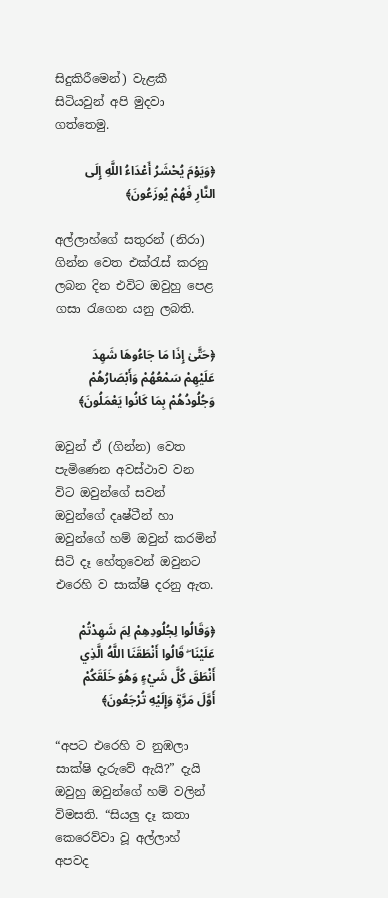සිදුකිරීමෙන්) වැළකී සිටියවුන් අපි මුදවා ගත්තෙමු.

﴿وَيَوْمَ يُحْشَرُ أَعْدَاءُ اللَّهِ إِلَى النَّارِ فَهُمْ يُوزَعُونَ﴾

අල්ලාහ්ගේ සතුරන් (නිරා) ගින්න වෙත එක්රැස් කරනු ලබන දින එවිට ඔවුහු පෙළ ගසා රැගෙන යනු ලබති.

﴿حَتَّىٰ إِذَا مَا جَاءُوهَا شَهِدَ عَلَيْهِمْ سَمْعُهُمْ وَأَبْصَارُهُمْ وَجُلُودُهُمْ بِمَا كَانُوا يَعْمَلُونَ﴾

ඔවුන් ඒ (ගින්න) වෙත පැමිණෙන අවස්ථාව වන විට ඔවුන්ගේ සවන් ඔවුන්ගේ දෘෂ්ටීන් හා ඔවුන්ගේ හම් ඔවුන් කරමින් සිටි දෑ හේතුවෙන් ඔවුනට එරෙහි ව සාක්ෂි දරනු ඇත.

﴿وَقَالُوا لِجُلُودِهِمْ لِمَ شَهِدْتُمْ عَلَيْنَا ۖ قَالُوا أَنْطَقَنَا اللَّهُ الَّذِي أَنْطَقَ كُلَّ شَيْءٍ وَهُوَ خَلَقَكُمْ أَوَّلَ مَرَّةٍ وَإِلَيْهِ تُرْجَعُونَ﴾

“අපට එරෙහි ව නුඹලා සාක්ෂි දැරුවේ ඇයි?” දැයි ඔවුහු ඔවුන්ගේ හම් වලින් විමසති. “සියලු දෑ කතා කෙරෙව්වා වූ අල්ලාහ් අපවද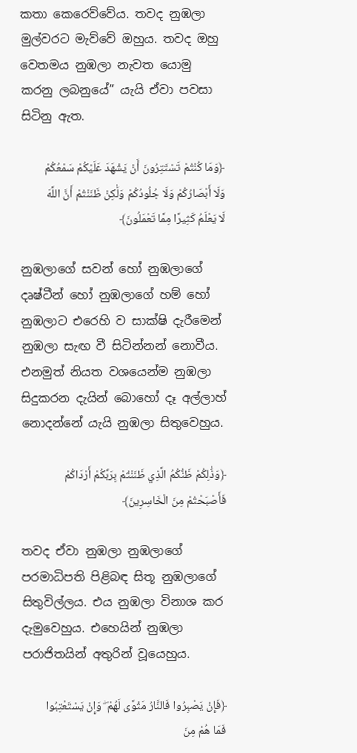කතා කෙරෙව්වේය. තවද නුඹලා මුල්වරට මැව්වේ ඔහුය. තවද ඔහු වෙතමය නුඹලා නැවත යොමු කරනු ලබනුයේ” යැයි ඒවා පවසා සිටිනු ඇත.

﴿وَمَا كُنْتُمْ تَسْتَتِرُونَ أَنْ يَشْهَدَ عَلَيْكُمْ سَمْعُكُمْ وَلَا أَبْصَارُكُمْ وَلَا جُلُودُكُمْ وَلَٰكِنْ ظَنَنْتُمْ أَنَّ اللَّهَ لَا يَعْلَمُ كَثِيرًا مِمَّا تَعْمَلُونَ﴾

නුඹලාගේ සවන් හෝ නුඹලාගේ දෘෂ්ටීන් හෝ නුඹලාගේ හම් හෝ නුඹලාට එරෙහි ව සාක්ෂි දැරීමෙන් නුඹලා සැඟ වී සිටින්නන් නොවීය. එනමුත් නියත වශයෙන්ම නුඹලා සිදුකරන දැයින් බොහෝ දෑ අල්ලාහ් නොදන්නේ යැයි නුඹලා සිතුවෙහුය.

﴿وَذَٰلِكُمْ ظَنُّكُمُ الَّذِي ظَنَنْتُمْ بِرَبِّكُمْ أَرْدَاكُمْ فَأَصْبَحْتُمْ مِنَ الْخَاسِرِينَ﴾

තවද ඒවා නුඹලා නුඹලාගේ පරමාධිපති පිළිබඳ සිතූ නුඹලාගේ සිතුවිල්ලය. එය නුඹලා විනාශ කර දැමුවෙහුය. එහෙයින් නුඹලා පරාජිතයින් අතුරින් වූයෙහුය.

﴿فَإِنْ يَصْبِرُوا فَالنَّارُ مَثْوًى لَهُمْ ۖ وَإِنْ يَسْتَعْتِبُوا فَمَا هُمْ مِنَ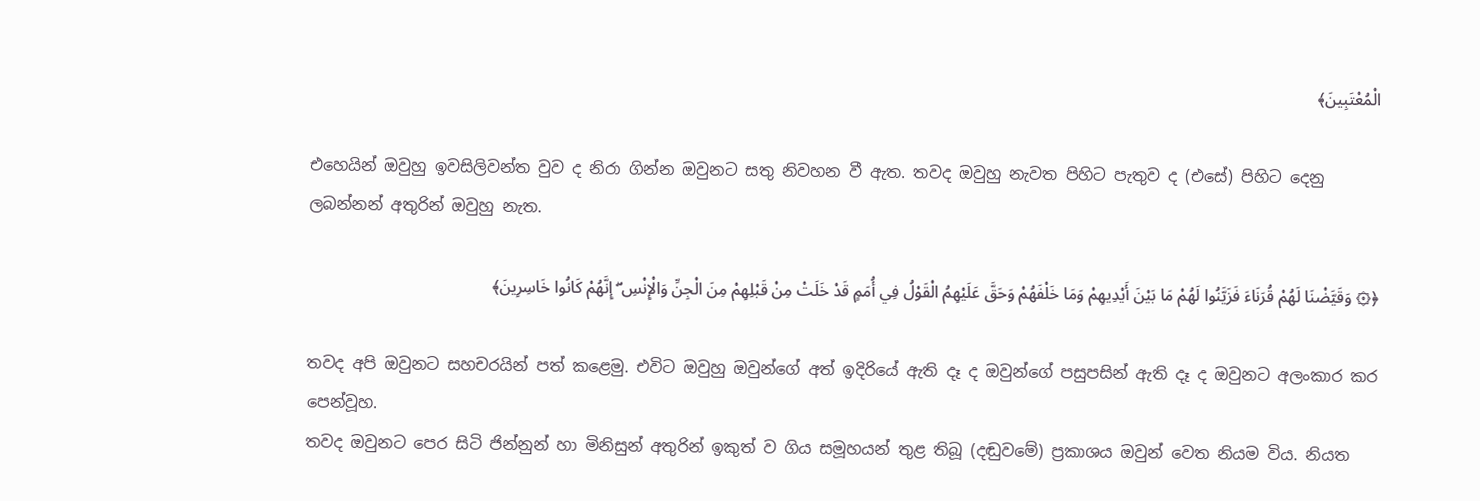الْمُعْتَبِينَ﴾

එහෙයින් ඔවුහු ඉවසිලිවන්ත වුව ද නිරා ගින්න ඔවුනට සතු නිවහන වී ඇත. තවද ඔවුහු නැවත පිහිට පැතුව ද (එසේ) පිහිට දෙනු ලබන්නන් අතුරින් ඔවුහු නැත.

﴿۞ وَقَيَّضْنَا لَهُمْ قُرَنَاءَ فَزَيَّنُوا لَهُمْ مَا بَيْنَ أَيْدِيهِمْ وَمَا خَلْفَهُمْ وَحَقَّ عَلَيْهِمُ الْقَوْلُ فِي أُمَمٍ قَدْ خَلَتْ مِنْ قَبْلِهِمْ مِنَ الْجِنِّ وَالْإِنْسِ ۖ إِنَّهُمْ كَانُوا خَاسِرِينَ﴾

තවද අපි ඔවුනට සහචරයින් පත් කළෙමු. එවිට ඔවුහු ඔවුන්ගේ අත් ඉදිරියේ ඇති දෑ ද ඔවුන්ගේ පසුපසින් ඇති දෑ ද ඔවුනට අලංකාර කර පෙන්වූහ.
තවද ඔවුනට පෙර සිටි ජින්නුන් හා මිනිසුන් අතුරින් ඉකුත් ව ගිය සමූහයන් තුළ තිබූ (දඬුවමේ) ප්‍රකාශය ඔවුන් වෙත නියම විය. නියත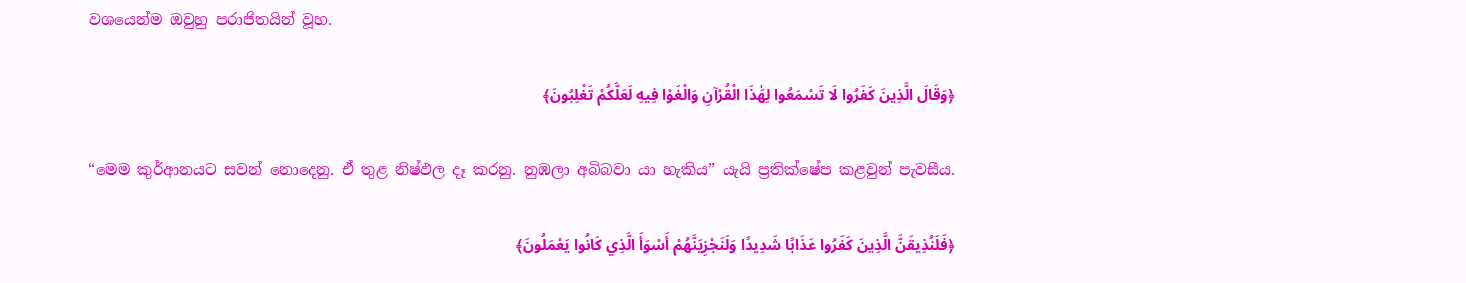වශයෙන්ම ඔවුහු පරාජිතයින් වූහ.

﴿وَقَالَ الَّذِينَ كَفَرُوا لَا تَسْمَعُوا لِهَٰذَا الْقُرْآنِ وَالْغَوْا فِيهِ لَعَلَّكُمْ تَغْلِبُونَ﴾

“මෙම කුර්ආනයට සවන් නොදෙනු. ඒ තුළ නිෂ්ඵල දෑ කරනු. නුඹලා අබිබවා යා හැකිය” යැයි ප්‍රතික්ෂේප කළවුන් පැවසීය.

﴿فَلَنُذِيقَنَّ الَّذِينَ كَفَرُوا عَذَابًا شَدِيدًا وَلَنَجْزِيَنَّهُمْ أَسْوَأَ الَّذِي كَانُوا يَعْمَلُونَ﴾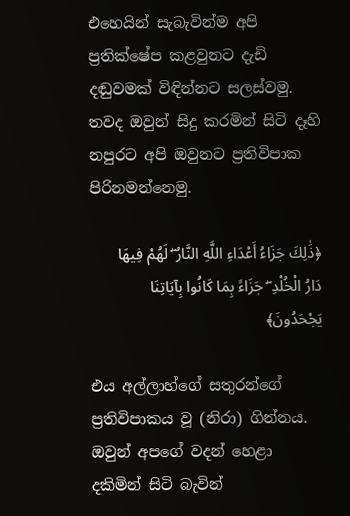එහෙයින් සැබැවින්ම අපි ප්‍රතික්ෂේප කළවුනට දැඩි දඬුවමක් විඳින්නට සලස්වමු. තවද ඔවුන් සිදු කරමින් සිටි දෑහි නපුරට අපි ඔවුනට ප්‍රතිවිපාක පිරිනමන්නෙමු.

﴿ذَٰلِكَ جَزَاءُ أَعْدَاءِ اللَّهِ النَّارُ ۖ لَهُمْ فِيهَا دَارُ الْخُلْدِ ۖ جَزَاءً بِمَا كَانُوا بِآيَاتِنَا يَجْحَدُونَ﴾

එය අල්ලාහ්ගේ සතුරන්ගේ ප්‍රතිවිපාකය වූ (නිරා) ගින්නය. ඔවුන් අපගේ වදන් හෙළා දකිමින් සිටි බැවින්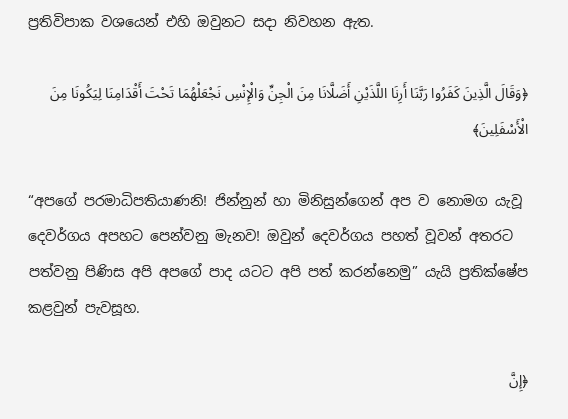ප්‍රතිවිපාක වශයෙන් එහි ඔවුනට සදා නිවහන ඇත.

﴿وَقَالَ الَّذِينَ كَفَرُوا رَبَّنَا أَرِنَا اللَّذَيْنِ أَضَلَّانَا مِنَ الْجِنِّ وَالْإِنْسِ نَجْعَلْهُمَا تَحْتَ أَقْدَامِنَا لِيَكُونَا مِنَ الْأَسْفَلِينَ﴾

“අපගේ පරමාධිපතියාණනි! ජින්නුන් හා මිනිසුන්ගෙන් අප ව නොමග යැවූ දෙවර්ගය අපහට පෙන්වනු මැනව! ඔවුන් දෙවර්ගය පහත් වූවන් අතරට පත්වනු පිණිස අපි අපගේ පාද යටට අපි පත් කරන්නෙමු” යැයි ප්‍රතික්ෂේප කළවුන් පැවසූහ.

﴿إِنَّ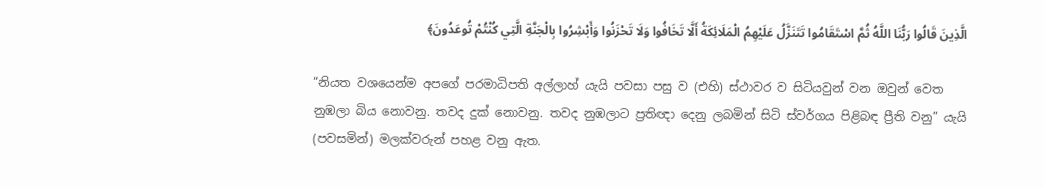الَّذِينَ قَالُوا رَبُّنَا اللَّهُ ثُمَّ اسْتَقَامُوا تَتَنَزَّلُ عَلَيْهِمُ الْمَلَائِكَةُ أَلَّا تَخَافُوا وَلَا تَحْزَنُوا وَأَبْشِرُوا بِالْجَنَّةِ الَّتِي كُنْتُمْ تُوعَدُونَ﴾

“නියත වශයෙන්ම අපගේ පරමාධිපති අල්ලාහ් යැයි පවසා පසු ව (එහි) ස්ථාවර ව සිටියවුන් වන ඔවුන් වෙත නුඹලා බිය නොවනු. තවද දුක් නොවනු. තවද නුඹලාට ප්‍රතිඥා දෙනු ලබමින් සිටි ස්වර්ගය පිළිබඳ ප්‍රීති වනු” යැයි (පවසමින්) මලක්වරුන් පහළ වනු ඇත.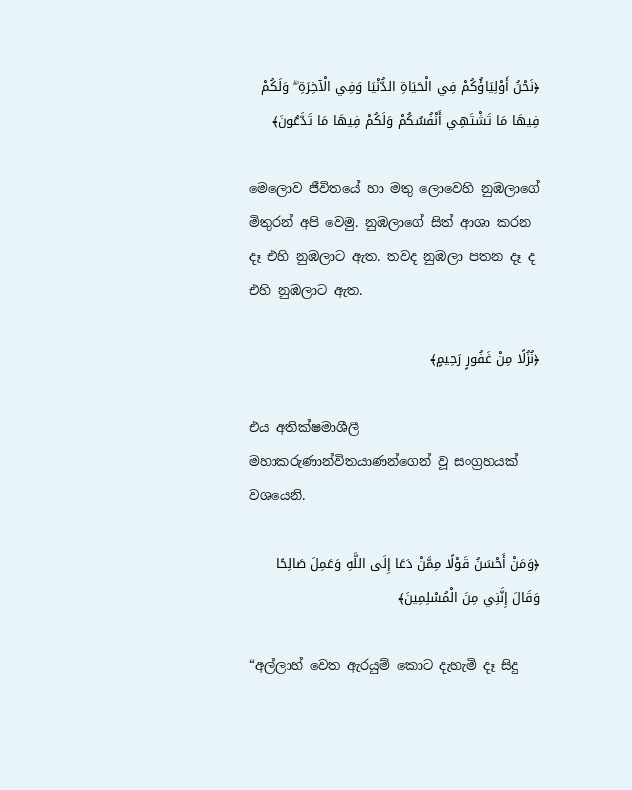﴿نَحْنُ أَوْلِيَاؤُكُمْ فِي الْحَيَاةِ الدُّنْيَا وَفِي الْآخِرَةِ ۖ وَلَكُمْ فِيهَا مَا تَشْتَهِي أَنْفُسُكُمْ وَلَكُمْ فِيهَا مَا تَدَّعُونَ﴾

මෙලොව ජීවිතයේ හා මතු ලොවෙහි නුඹලාගේ මිතුරන් අපි වෙමු. නුඹලාගේ සිත් ආශා කරන දෑ එහි නුඹලාට ඇත. තවද නුඹලා පතන දෑ ද එහි නුඹලාට ඇත.

﴿نُزُلًا مِنْ غَفُورٍ رَحِيمٍ﴾

එය අතික්ෂමාශීලී මහාකරුණාන්විතයාණන්ගෙන් වූ සංග්‍රහයක් වශයෙනි.

﴿وَمَنْ أَحْسَنُ قَوْلًا مِمَّنْ دَعَا إِلَى اللَّهِ وَعَمِلَ صَالِحًا وَقَالَ إِنَّنِي مِنَ الْمُسْلِمِينَ﴾

“අල්ලාහ් වෙත ඇරයුම් කොට දැහැමි දෑ සිදු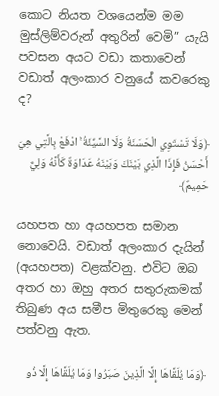කොට නියත වශයෙන්ම මම මුස්ලිම්වරුන් අතුරින් වෙමි” යැයි පවසන අයට වඩා කතාවෙන් වඩාත් අලංකාර වනුයේ කවරෙකු ද?

﴿وَلَا تَسْتَوِي الْحَسَنَةُ وَلَا السَّيِّئَةُ ۚ ادْفَعْ بِالَّتِي هِيَ أَحْسَنُ فَإِذَا الَّذِي بَيْنَكَ وَبَيْنَهُ عَدَاوَةٌ كَأَنَّهُ وَلِيٌّ حَمِيمٌ﴾

යහපත හා අයහපත සමාන නොවෙයි. වඩාත් අලංකාර දැයින් (අයහපත) වළක්වනු. එවිට ඔබ අතර හා ඔහු අතර සතුරුකමක් තිබුණ අය සමීප මිතුරෙකු මෙන් පත්වනු ඇත.

﴿وَمَا يُلَقَّاهَا إِلَّا الَّذِينَ صَبَرُوا وَمَا يُلَقَّاهَا إِلَّا ذُو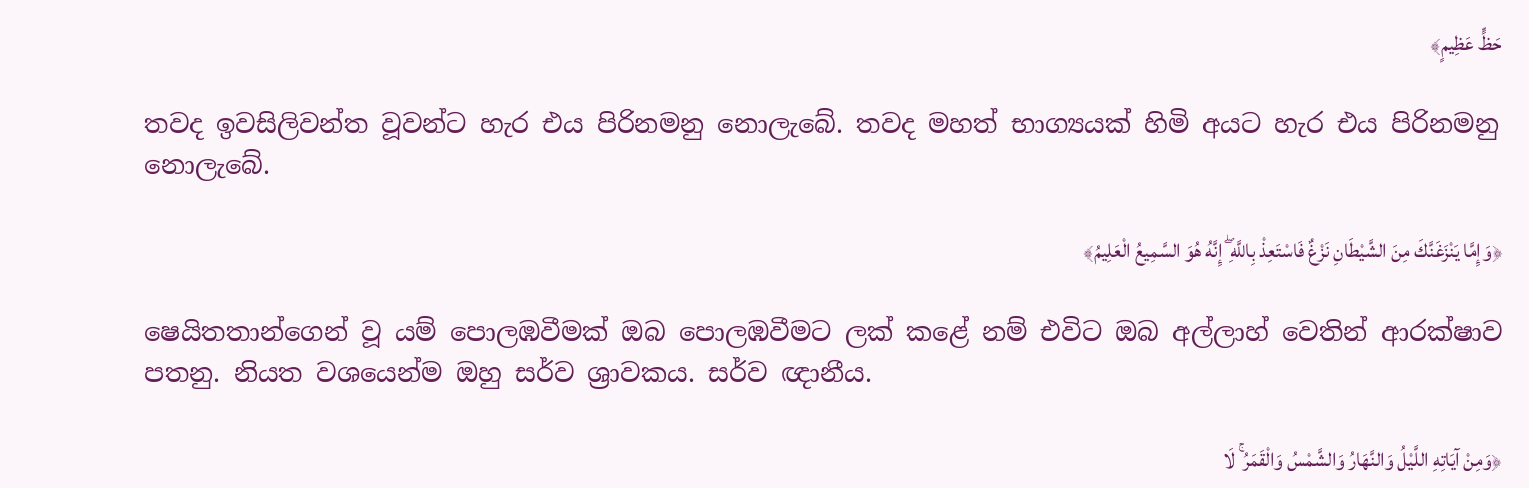حَظٍّ عَظِيمٍ﴾

තවද ඉවසිලිවන්ත වූවන්ට හැර එය පිරිනමනු නොලැබේ. තවද මහත් භාග්‍යයක් හිමි අයට හැර එය පිරිනමනු නොලැබේ.

﴿وَإِمَّا يَنْزَغَنَّكَ مِنَ الشَّيْطَانِ نَزْغٌ فَاسْتَعِذْ بِاللَّهِ ۖ إِنَّهُ هُوَ السَّمِيعُ الْعَلِيمُ﴾

ෂෙයිතතාන්ගෙන් වූ යම් පොලඹවීමක් ඔබ පොලඹවීමට ලක් කළේ නම් එවිට ඔබ අල්ලාහ් වෙතින් ආරක්ෂාව පතනු. නියත වශයෙන්ම ඔහු සර්ව ශ්‍රාවකය. සර්ව ඥානීය.

﴿وَمِنْ آيَاتِهِ اللَّيْلُ وَالنَّهَارُ وَالشَّمْسُ وَالْقَمَرُ ۚ لَا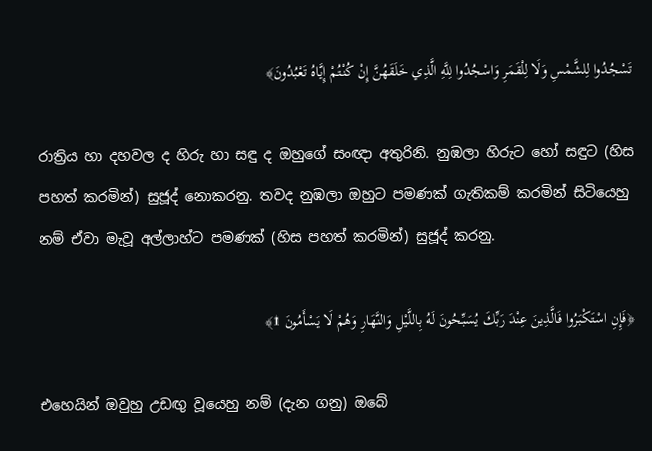تَسْجُدُوا لِلشَّمْسِ وَلَا لِلْقَمَرِ وَاسْجُدُوا لِلَّهِ الَّذِي خَلَقَهُنَّ إِنْ كُنْتُمْ إِيَّاهُ تَعْبُدُونَ﴾

රාත්‍රිය හා දහවල ද හිරු හා සඳු ද ඔහුගේ සංඥා අතුරිනි. නුඹලා හිරුට හෝ සඳුට (හිස පහත් කරමින්) සුජූද් නොකරනු. තවද නුඹලා ඔහුට පමණක් ගැතිකම් කරමින් සිටියෙහු නම් ඒවා මැවූ අල්ලාහ්ට පමණක් (හිස පහත් කරමින්) සුජූද් කරනු.

﴿فَإِنِ اسْتَكْبَرُوا فَالَّذِينَ عِنْدَ رَبِّكَ يُسَبِّحُونَ لَهُ بِاللَّيْلِ وَالنَّهَارِ وَهُمْ لَا يَسْأَمُونَ ۩﴾

එහෙයින් ඔවුහු උඩඟු වූයෙහු නම් (දැන ගනු) ඔබේ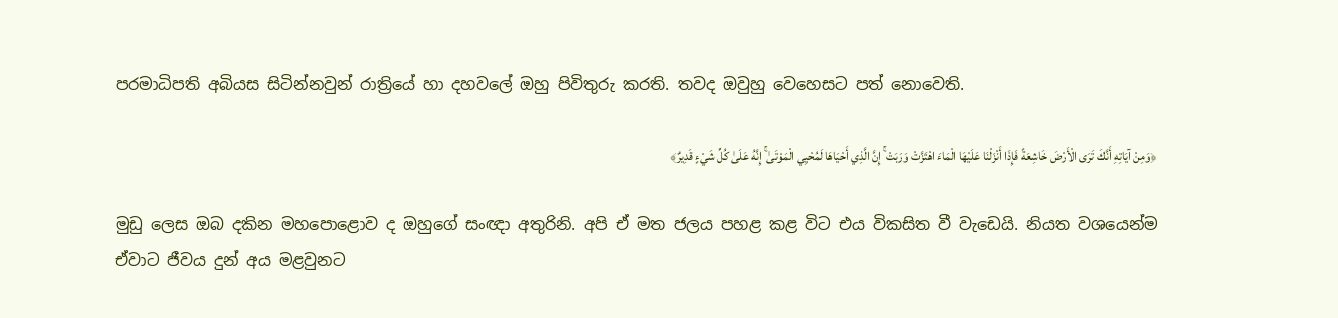පරමාධිපති අබියස සිටින්නවුන් රාත්‍රියේ හා දහවලේ ඔහු පිවිතුරු කරති. තවද ඔවුහු වෙහෙසට පත් නොවෙති.

﴿وَمِنْ آيَاتِهِ أَنَّكَ تَرَى الْأَرْضَ خَاشِعَةً فَإِذَا أَنْزَلْنَا عَلَيْهَا الْمَاءَ اهْتَزَّتْ وَرَبَتْ ۚ إِنَّ الَّذِي أَحْيَاهَا لَمُحْيِي الْمَوْتَىٰ ۚ إِنَّهُ عَلَىٰ كُلِّ شَيْءٍ قَدِيرٌ﴾

මුඩු ලෙස ඔබ දකින මහපොළොව ද ඔහුගේ සංඥා අතුරිනි. අපි ඒ මත ජලය පහළ කළ විට එය විකසිත වී වැඩෙයි. නියත වශයෙන්ම ඒවාට ජීවය දුන් අය මළවුනට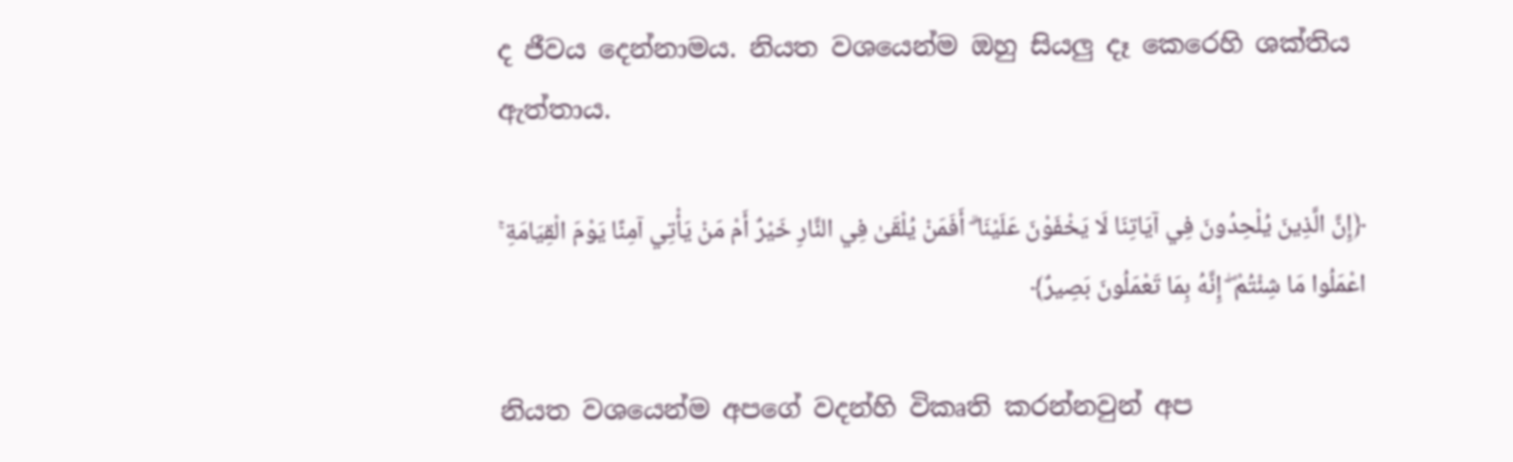ද ජීවය දෙන්නාමය. නියත වශයෙන්ම ඔහු සියලු දෑ කෙරෙහි ශක්තිය ඇත්තාය.

﴿إِنَّ الَّذِينَ يُلْحِدُونَ فِي آيَاتِنَا لَا يَخْفَوْنَ عَلَيْنَا ۗ أَفَمَنْ يُلْقَىٰ فِي النَّارِ خَيْرٌ أَمْ مَنْ يَأْتِي آمِنًا يَوْمَ الْقِيَامَةِ ۚ اعْمَلُوا مَا شِئْتُمْ ۖ إِنَّهُ بِمَا تَعْمَلُونَ بَصِيرٌ﴾

නියත වශයෙන්ම අපගේ වදන්හි විකෘති කරන්නවුන් අප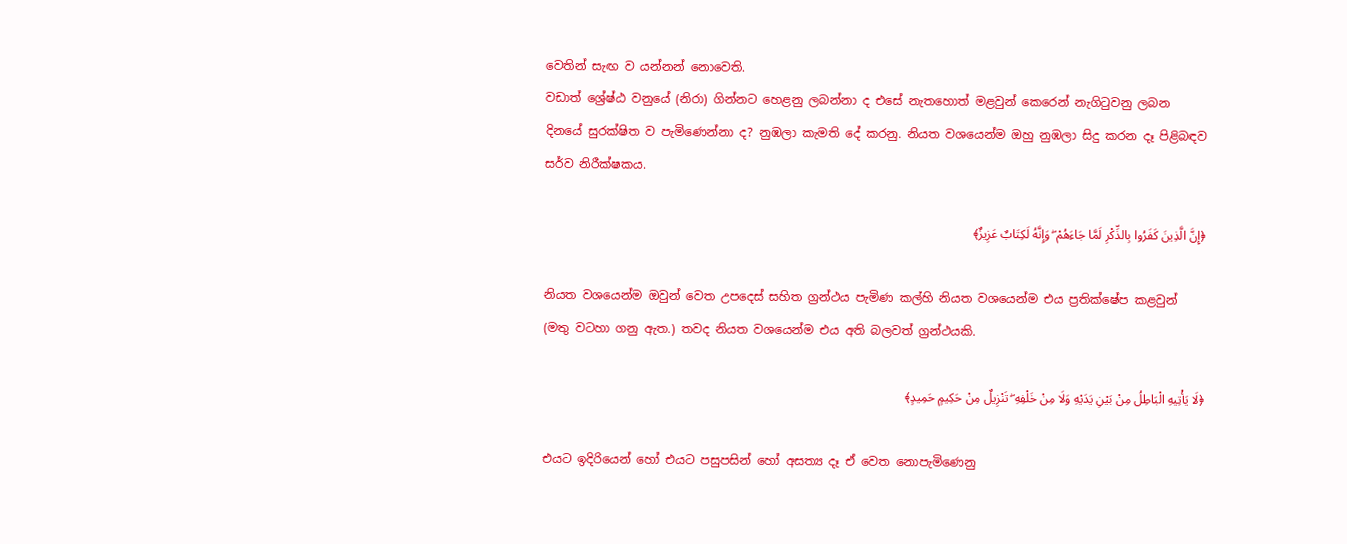වෙතින් සැඟ ව යන්නන් නොවෙති.
වඩාත් ශ්‍රේෂ්ඨ වනුයේ (නිරා) ගින්නට හෙළනු ලබන්නා ද එසේ නැතහොත් මළවුන් කෙරෙන් නැගිටුවනු ලබන දිනයේ සුරක්ෂිත ව පැමිණෙන්නා ද? නුඹලා කැමති දේ කරනු. නියත වශයෙන්ම ඔහු නුඹලා සිදු කරන දෑ පිළිබඳව සර්ව නිරීක්ෂකය.

﴿إِنَّ الَّذِينَ كَفَرُوا بِالذِّكْرِ لَمَّا جَاءَهُمْ ۖ وَإِنَّهُ لَكِتَابٌ عَزِيزٌ﴾

නියත වශයෙන්ම ඔවුන් වෙත උපදෙස් සහිත ග්‍රන්ථය පැමිණ කල්හි නියත වශයෙන්ම එය ප්‍රතික්ෂේප කළවුන් (මතු වටහා ගනු ඇත.) තවද නියත වශයෙන්ම එය අති බලවත් ග්‍රන්ථයකි.

﴿لَا يَأْتِيهِ الْبَاطِلُ مِنْ بَيْنِ يَدَيْهِ وَلَا مِنْ خَلْفِهِ ۖ تَنْزِيلٌ مِنْ حَكِيمٍ حَمِيدٍ﴾

එයට ඉදිරියෙන් හෝ එයට පසුපසින් හෝ අසත්‍ය දෑ ඒ වෙත නොපැමිණෙනු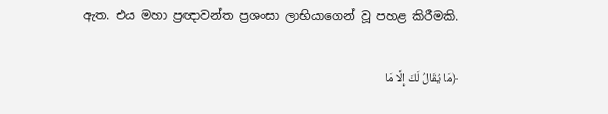ඇත. එය මහා ප්‍රඥාවන්ත ප්‍රශංසා ලාභියාගෙන් වූ පහළ කිරීමකි.

﴿مَا يُقَالُ لَكَ إِلَّا مَا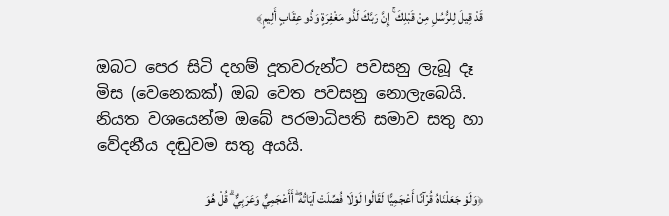قَدْ قِيلَ لِلرُّسُلِ مِنْ قَبْلِكَ ۚ إِنَّ رَبَّكَ لَذُو مَغْفِرَةٍ وَذُو عِقَابٍ أَلِيمٍ﴾

ඔබට පෙර සිටි දහම් දූතවරුන්ට පවසනු ලැබූ දෑ මිස (වෙනෙකක්) ඔබ වෙත පවසනු නොලැබෙයි. නියත වශයෙන්ම ඔබේ පරමාධිපති සමාව සතු හා වේදනීය දඬුවම සතු අයයි.

﴿وَلَوْ جَعَلْنَاهُ قُرْآنًا أَعْجَمِيًّا لَقَالُوا لَوْلَا فُصِّلَتْ آيَاتُهُ ۖ أَأَعْجَمِيٌّ وَعَرَبِيٌّ ۗ قُلْ هُوَ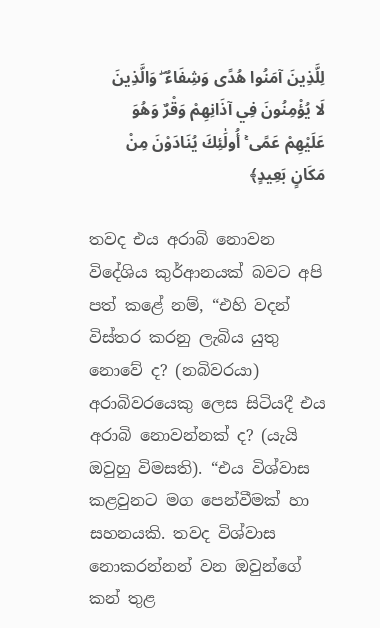لِلَّذِينَ آمَنُوا هُدًى وَشِفَاءٌ ۖ وَالَّذِينَ لَا يُؤْمِنُونَ فِي آذَانِهِمْ وَقْرٌ وَهُوَ عَلَيْهِمْ عَمًى ۚ أُولَٰئِكَ يُنَادَوْنَ مِنْ مَكَانٍ بَعِيدٍ﴾

තවද එය අරාබි නොවන විදේශිය කුර්ආනයක් බවට අපි පත් කළේ නම්, “එහි වදන් විස්තර කරනු ලැබිය යුතු නොවේ ද? (නබිවරයා) අරාබිවරයෙකු ලෙස සිටියදී එය අරාබි නොවන්නක් ද? (යැයි ඔවුහු විමසති). “එය විශ්වාස කළවුනට මග පෙන්වීමක් හා සහනයකි. තවද විශ්වාස නොකරන්නන් වන ඔවුන්ගේ කන් තුළ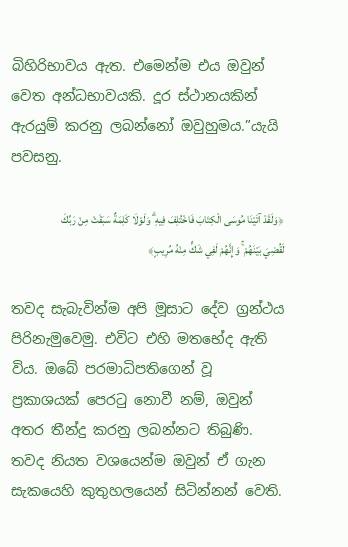බිහිරිභාවය ඇත. එමෙන්ම එය ඔවුන් වෙත අන්ධභාවයකි. දූර ස්ථානයකින් ඇරයුම් කරනු ලබන්නෝ ඔවුහුමය.”යැයි පවසනු.

﴿وَلَقَدْ آتَيْنَا مُوسَى الْكِتَابَ فَاخْتُلِفَ فِيهِ ۗ وَلَوْلَا كَلِمَةٌ سَبَقَتْ مِنْ رَبِّكَ لَقُضِيَ بَيْنَهُمْ ۚ وَإِنَّهُمْ لَفِي شَكٍّ مِنْهُ مُرِيبٍ﴾

තවද සැබැවින්ම අපි මූසාට දේව ග්‍රන්ථය පිරිනැමුවෙමු. එවිට එහි මතභේද ඇති විය. ඔබේ පරමාධිපතිගෙන් වූ ප්‍රකාශයක් පෙරටු නොවී නම්, ඔවුන් අතර තීන්දු කරනු ලබන්නට තිබුණි. තවද නියත වශයෙන්ම ඔවුන් ඒ ගැන සැකයෙහි කුතුහලයෙන් සිටින්නන් වෙති.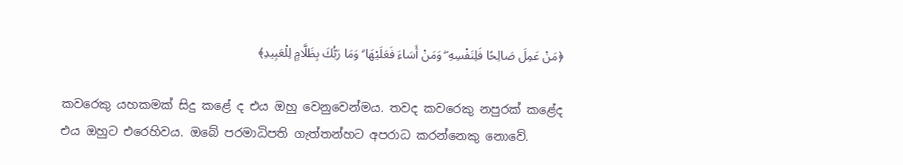﴿مَنْ عَمِلَ صَالِحًا فَلِنَفْسِهِ ۖ وَمَنْ أَسَاءَ فَعَلَيْهَا ۗ وَمَا رَبُّكَ بِظَلَّامٍ لِلْعَبِيدِ﴾

කවරෙකු යහකමක් සිදු කළේ ද එය ඔහු වෙනුවෙන්මය. තවද කවරෙකු නපුරක් කළේද එය ඔහුට එරෙහිවය. ඔබේ පරමාධිපති ගැත්තන්හට අපරාධ කරන්නෙකු නොවේ.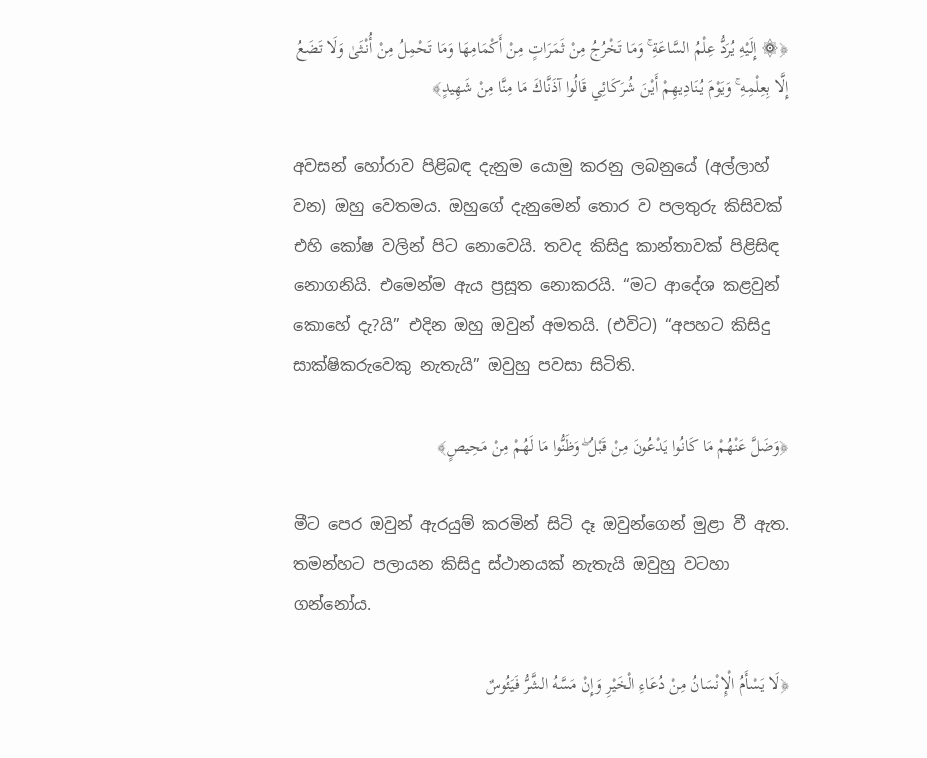﴿۞ إِلَيْهِ يُرَدُّ عِلْمُ السَّاعَةِ ۚ وَمَا تَخْرُجُ مِنْ ثَمَرَاتٍ مِنْ أَكْمَامِهَا وَمَا تَحْمِلُ مِنْ أُنْثَىٰ وَلَا تَضَعُ إِلَّا بِعِلْمِهِ ۚ وَيَوْمَ يُنَادِيهِمْ أَيْنَ شُرَكَائِي قَالُوا آذَنَّاكَ مَا مِنَّا مِنْ شَهِيدٍ﴾

අවසන් හෝරාව පිළිබඳ දැනුම යොමු කරනු ලබනුයේ (අල්ලාහ් වන) ඔහු වෙතමය. ඔහුගේ දැනුමෙන් තොර ව පලතුරු කිසිවක් එහි කෝෂ වලින් පිට නොවෙයි. තවද කිසිදු කාන්තාවක් පිළිසිඳ නොගනියි. එමෙන්ම ඇය ප්‍රසූත නොකරයි. “මට ආදේශ කළවුන් කොහේ දැ?යි” එදින ඔහු ඔවුන් අමතයි. (එවිට) “අපහට කිසිදු සාක්ෂිකරුවෙකු නැතැයි” ඔවුහු පවසා සිටිති.

﴿وَضَلَّ عَنْهُمْ مَا كَانُوا يَدْعُونَ مِنْ قَبْلُ ۖ وَظَنُّوا مَا لَهُمْ مِنْ مَحِيصٍ﴾

මීට පෙර ඔවුන් ඇරයුම් කරමින් සිටි දෑ ඔවුන්ගෙන් මුළා වී ඇත. තමන්හට පලායන කිසිදු ස්ථානයක් නැතැයි ඔවුහු වටහා ගන්නෝය.

﴿لَا يَسْأَمُ الْإِنْسَانُ مِنْ دُعَاءِ الْخَيْرِ وَإِنْ مَسَّهُ الشَّرُّ فَيَئُوسٌ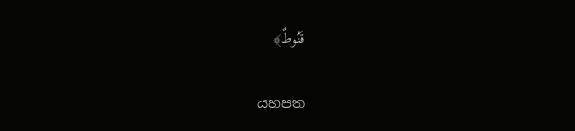قَنُوطٌ﴾

යහපත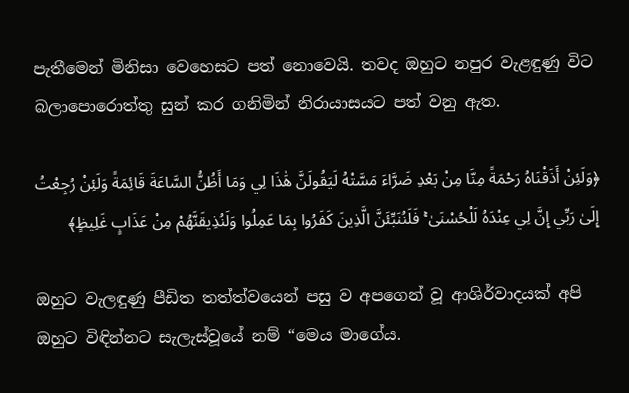පැතීමෙන් මිනිසා වෙහෙසට පත් නොවෙයි. තවද ඔහුට නපුර වැළඳුණු විට බලාපොරොත්තු සුන් කර ගනිමින් නිරායාසයට පත් වනු ඇත.

﴿وَلَئِنْ أَذَقْنَاهُ رَحْمَةً مِنَّا مِنْ بَعْدِ ضَرَّاءَ مَسَّتْهُ لَيَقُولَنَّ هَٰذَا لِي وَمَا أَظُنُّ السَّاعَةَ قَائِمَةً وَلَئِنْ رُجِعْتُ إِلَىٰ رَبِّي إِنَّ لِي عِنْدَهُ لَلْحُسْنَىٰ ۚ فَلَنُنَبِّئَنَّ الَّذِينَ كَفَرُوا بِمَا عَمِلُوا وَلَنُذِيقَنَّهُمْ مِنْ عَذَابٍ غَلِيظٍ﴾

ඔහුට වැලඳුණු පීඩිත තත්ත්වයෙන් පසු ව අපගෙන් වූ ආශිර්වාදයක් අපි ඔහුට විඳින්නට සැලැස්වූයේ නම් “මෙය මාගේය.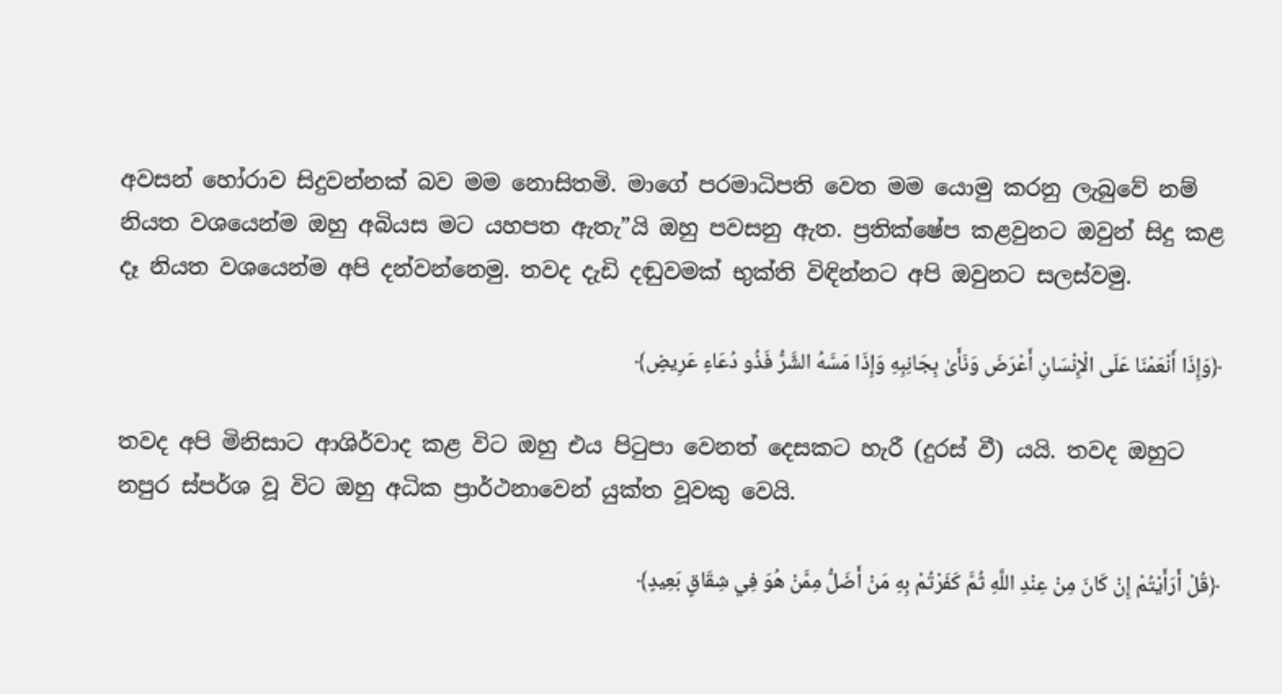අවසන් හෝරාව සිදුවන්නක් බව මම නොසිතමි. මාගේ පරමාධිපති වෙත මම යොමු කරනු ලැබුවේ නම් නියත වශයෙන්ම ඔහු අබියස මට යහපත ඇතැ”යි ඔහු පවසනු ඇත. ප්‍රතික්ෂේප කළවුනට ඔවුන් සිදු කළ දෑ නියත වශයෙන්ම අපි දන්වන්නෙමු. තවද දැඩි දඬුවමක් භුක්ති විඳින්නට අපි ඔවුනට සලස්වමු.

﴿وَإِذَا أَنْعَمْنَا عَلَى الْإِنْسَانِ أَعْرَضَ وَنَأَىٰ بِجَانِبِهِ وَإِذَا مَسَّهُ الشَّرُّ فَذُو دُعَاءٍ عَرِيضٍ﴾

තවද අපි මිනිසාට ආශිර්වාද කළ විට ඔහු එය පිටුපා වෙනත් දෙසකට හැරී (දුරස් වී) යයි. තවද ඔහුට නපුර ස්පර්ශ වූ විට ඔහු අධික ප්‍රාර්ථනාවෙන් යුක්ත වූවකු වෙයි.

﴿قُلْ أَرَأَيْتُمْ إِنْ كَانَ مِنْ عِنْدِ اللَّهِ ثُمَّ كَفَرْتُمْ بِهِ مَنْ أَضَلُّ مِمَّنْ هُوَ فِي شِقَاقٍ بَعِيدٍ﴾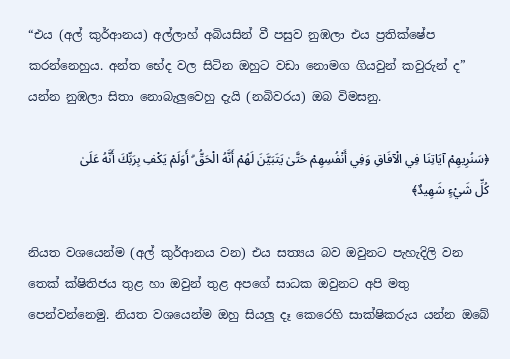“එය (අල් කුර්ආනය) අල්ලාහ් අබියසින් වී පසුව නුඹලා එය ප්‍රතික්ෂේප කරන්නෙහුය. අන්ත භේද වල සිටින ඔහුට වඩා නොමග ගියවුන් කවුරුන් ද” යන්න නුඹලා සිතා නොබැලුවෙහු දැයි (නබිවරය) ඔබ විමසනු.

﴿سَنُرِيهِمْ آيَاتِنَا فِي الْآفَاقِ وَفِي أَنْفُسِهِمْ حَتَّىٰ يَتَبَيَّنَ لَهُمْ أَنَّهُ الْحَقُّ ۗ أَوَلَمْ يَكْفِ بِرَبِّكَ أَنَّهُ عَلَىٰ كُلِّ شَيْءٍ شَهِيدٌ﴾

නියත වශයෙන්ම (අල් කුර්ආනය වන) එය සත්‍යය බව ඔවුනට පැහැදිලි වන තෙක් ක්ෂිතිජය තුළ හා ඔවුන් තුළ අපගේ සාධක ඔවුනට අපි මතු පෙන්වන්නෙමු. නියත වශයෙන්ම ඔහු සියලු දෑ කෙරෙහි සාක්ෂිකරුය යන්න ඔබේ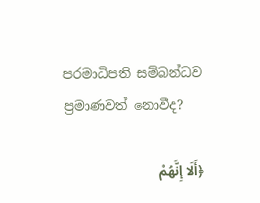පරමාධිපති සම්බන්ධව ප්‍රමාණවත් නොවීද?

﴿أَلَا إِنَّهُمْ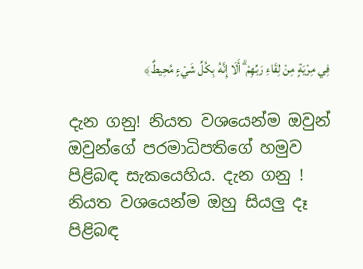فِي مِرْيَةٍ مِنْ لِقَاءِ رَبِّهِمْ ۗ أَلَا إِنَّهُ بِكُلِّ شَيْءٍ مُحِيطٌ﴾

දැන ගනු! නියත වශයෙන්ම ඔවුන් ඔවුන්ගේ පරමාධිපතිගේ හමුව පිළිබඳ සැකයෙහිය. දැන ගනු ! නියත වශයෙන්ම ඔහු සියලු දෑ පිළිබඳ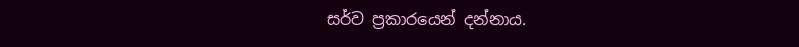සර්ව ප්‍රකාරයෙන් දන්නාය.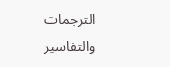الترجمات والتفاسير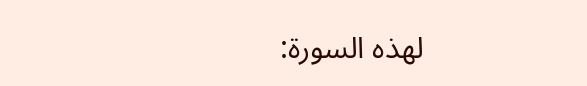لهذه السورة: